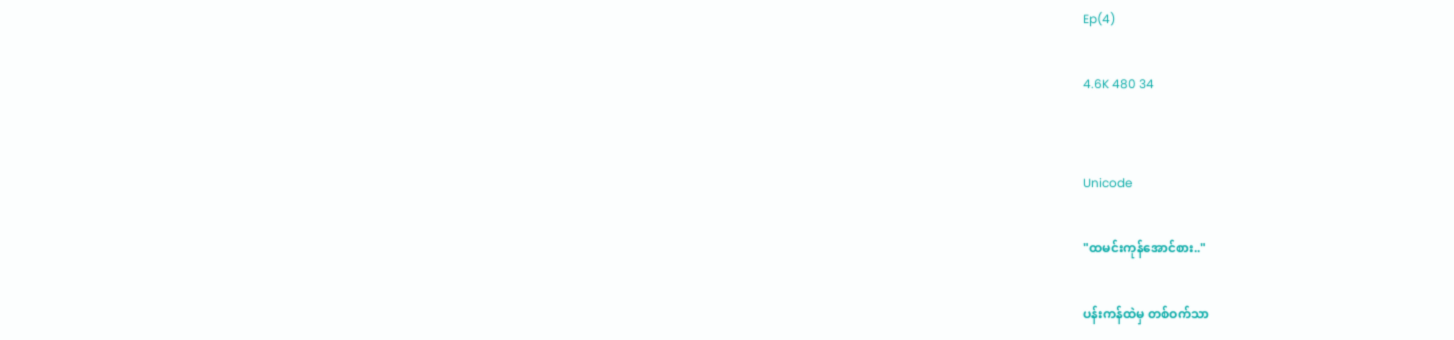Ep(4)

4.6K 480 34


Unicode

"ထမင်းကုန်အောင်စား.."

ပန်းကန်ထဲမှ တစ်ဝက်သာ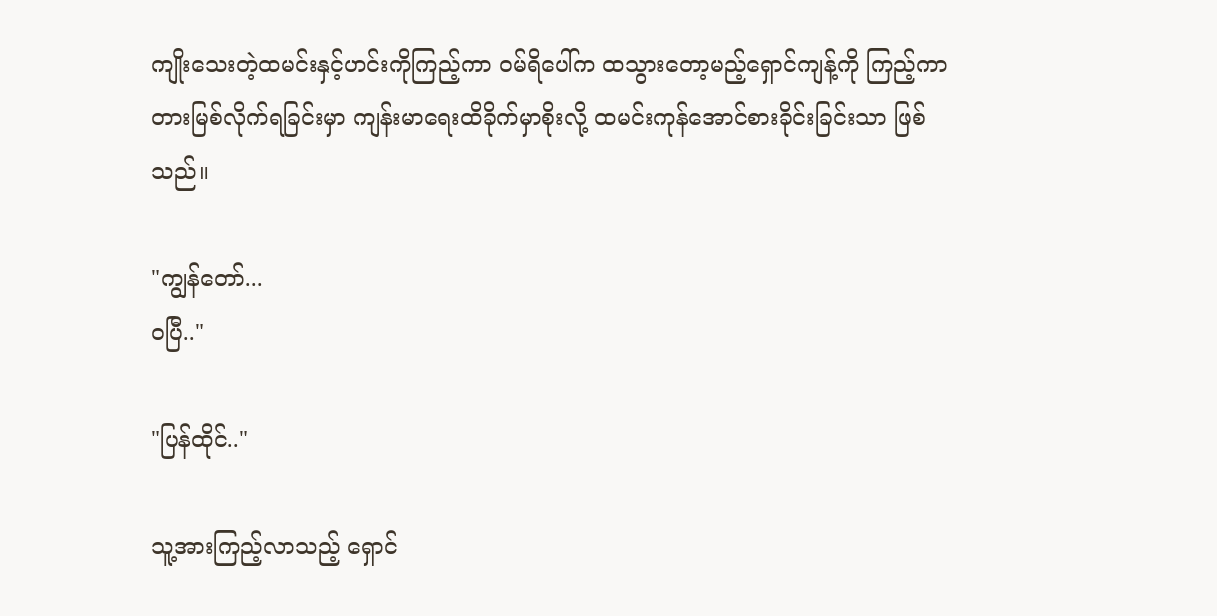ကျိုးသေးတဲ့ထမင်းနှင့်ဟင်းကိုကြည့်ကာ ဝမ်ရိပေါ်က ထသွားတော့မည့်ရှောင်ကျန့်ကို ကြည့်ကာတားမြစ်လိုက်ရခြင်းမှာ ကျန်းမာရေးထိခိုက်မှာစိုးလို့ ထမင်းကုန်အောင်စားခိုင်းခြင်းသာ ဖြစ်သည်။

"ကျွန်တော်...
ဝပြီ.."

"ပြန်ထိုင်.."

သူ့အားကြည့်လာသည့် ရှောင်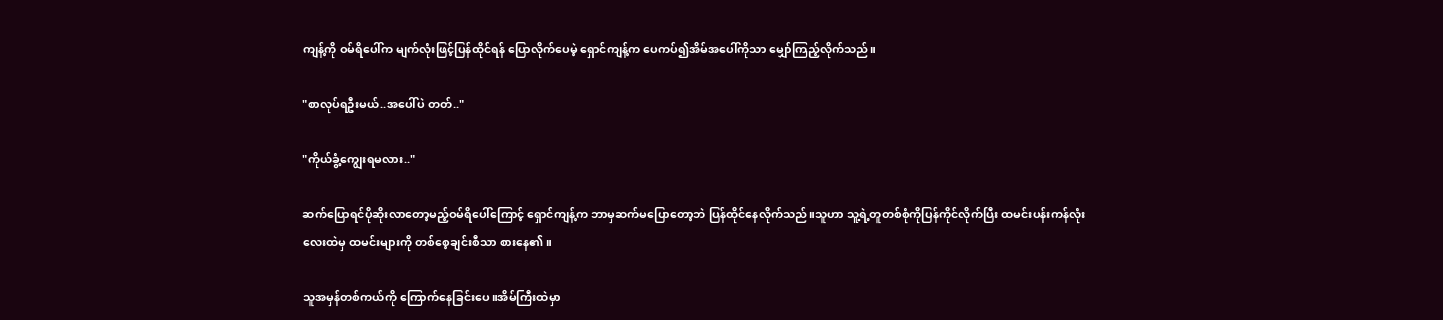ကျန့်ကို ဝမ်ရိပေါ်က မျက်လုံးဖြင့်ပြန်ထိုင်ရန် ပြောလိုက်ပေမဲ့ ရှောင်ကျန့်က ပေကပ်၍အိမ်အပေါ်ကိုသာ မျှော်ကြည့်လိုက်သည်။

"စာလုပ်ရဦးမယ်..အပေါ်ပဲ တတ်.."

"ကိုယ်ခွံ့ကျွေးရမလား.."

ဆက်ပြောရင်ပိုဆိုးလာတော့မည့်ဝမ်ရိပေါ်ကြောင့် ရှောင်ကျန့်က ဘာမှဆက်မပြောတော့ဘဲ ပြန်ထိုင်နေလိုက်သည်။သူဟာ သူ့ရဲ့တူတစ်စုံကိုပြန်ကိုင်လိုက်ပြီး ထမင်းပန်းကန်လုံးလေးထဲမှ ထမင်းများကို တစ်စေ့ချင်းစီသာ စားနေ၏။

သူအမှန်တစ်ကယ်ကို ကြောက်နေခြင်းပေ။အိမ်ကြီးထဲမှာ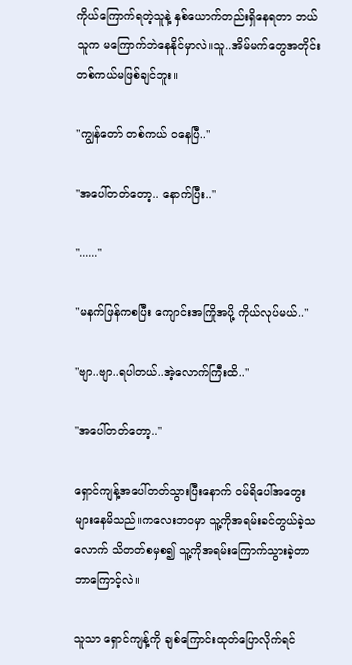ကိုယ်ကြောက်ရတဲ့သူနဲ့ နှစ်ယောက်တည်းရှိနေရတာ ဘယ်သူက မကြောက်ဘဲနေနိုင်မှာလဲ။သူ..အိမ်မက်တွေအတိုင်း တစ်ကယ်မဖြစ်ချင်ဘူး။

"ကျွန်တော် တစ်ကယ် ဝနေပြီ.."

"အပေါ်တတ်တော့.. နောက်ပြီး.."

"......"

"မနက်ဖြန်ကစပြီး ကျောင်းအကြိုအပို့ ကိုယ်လုပ်မယ်.."

"ဗျာ..ဗျာ..ရပါတယ်..အဲ့လောက်ကြီးထိ.."

"အပေါ်တတ်တော့.."

ရှောင်ကျန့်အပေါ်တတ်သွားပြီးနောက် ဝမ်ရိပေါ်အတွေးများနေမိသည်။ကလေးဘဝမှာ သူ့ကိုအရမ်းခင်တွယ်ခဲ့သလောက် သိတတ်စမှစ၍ သူ့ကိုအရမ်းကြောက်သွားခဲ့တာ ဘာကြောင့်လဲ။

သူသာ ရှောင်ကျန့်ကို ချစ်ကြောင်းထုတ်ပြောလိုက်ရင်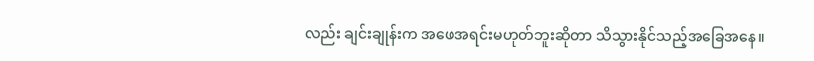လည်း ချင်းချုန်းက အဖေအရင်းမဟုတ်ဘူးဆိုတာ သိသွားနိုင်သည့်အခြေအနေ။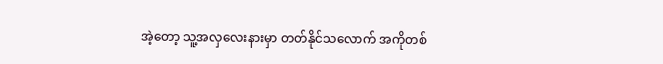အဲ့တော့ သူ့အလှလေးနားမှာ တတ်နိုင်သလောက် အကိုတစ်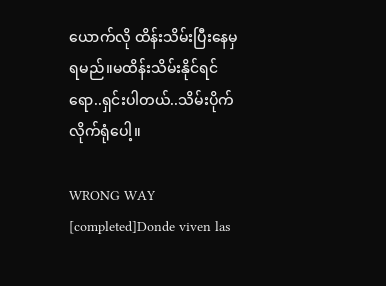ယောက်လို ထိန်းသိမ်းပြီးနေမှရမည်။မထိန်းသိမ်းနိုင်ရင်ရော..ရှင်းပါတယ်..သိမ်းပိုက်လိုက်ရုံပေါ့။

WRONG WAY [completed]Donde viven las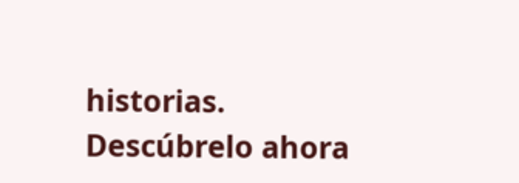historias. Descúbrelo ahora